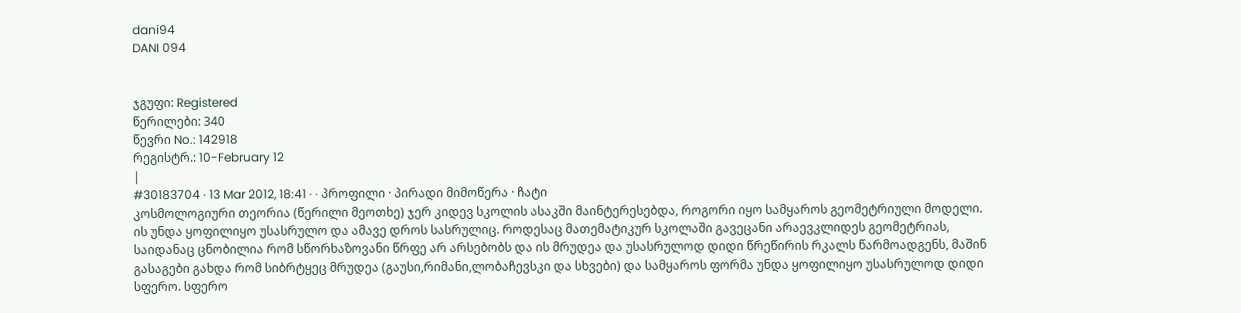dani94
DANI 094


ჯგუფი: Registered
წერილები: 340
წევრი No.: 142918
რეგისტრ.: 10-February 12
|
#30183704 · 13 Mar 2012, 18:41 · · პროფილი · პირადი მიმოწერა · ჩატი
კოსმოლოგიური თეორია (წერილი მეოთხე) ჯერ კიდევ სკოლის ასაკში მაინტერესებდა, როგორი იყო სამყაროს გეომეტრიული მოდელი. ის უნდა ყოფილიყო უსასრულო და ამავე დროს სასრულიც. როდესაც მათემატიკურ სკოლაში გავეცანი არაევკლიდეს გეომეტრიას, საიდანაც ცნობილია რომ სწორხაზოვანი წრფე არ არსებობს და ის მრუდეა და უსასრულოდ დიდი წრეწირის რკალს წარმოადგენს, მაშინ გასაგები გახდა რომ სიბრტყეც მრუდეა (გაუსი,რიმანი,ლობაჩევსკი და სხვები) და სამყაროს ფორმა უნდა ყოფილიყო უსასრულოდ დიდი სფერო. სფერო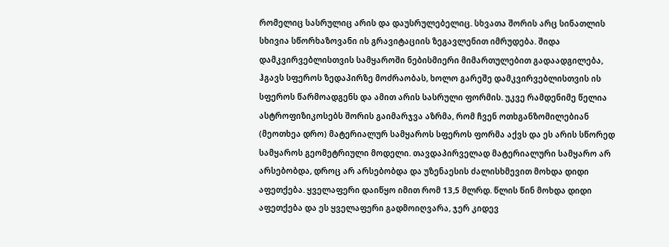რომელიც სასრულიც არის და დაუსრულებელიც. სხვათა შორის არც სინათლის სხივია სწორხაზოვანი ის გრავიტაციის ზეგავლენით იმრუდება. შიდა დამკვირვებლისთვის სამყაროში ნებისმიერი მიმართულებით გადაადგილება, ჰგავს სფეროს ზედაპირზე მოძრაობას, ხოლო გარეშე დამკვირვებლისთვის ის სფეროს წარმოადგენს და ამით არის სასრული ფორმის. უკვე რამდენიმე წელია ასტროფიზიკოსებს შორის გაიმარჯვა აზრმა, რომ ჩვენ ოთხგანზომილებიან (მეოთხეა დრო) მატერიალურ სამყაროს სფეროს ფორმა აქვს და ეს არის სწორედ სამყაროს გეომეტრიული მოდელი. თავდაპირველად მატერიალური სამყარო არ არსებობდა, დროც არ არსებობდა და უზენაესის ძალისხმევით მოხდა დიდი აფეთქება. ყველაფერი დაიწყო იმით რომ 13,5 მლრდ. წლის წინ მოხდა დიდი აფეთქება და ეს ყველაფერი გადმოიღვარა, ჯერ კიდევ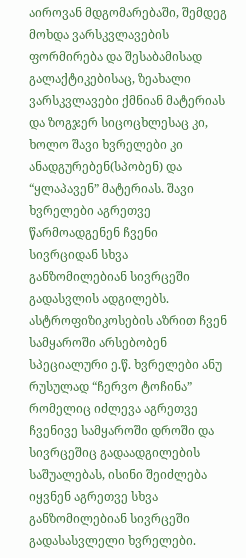აიროვან მდგომარებაში, შემდეგ მოხდა ვარსკვლავების ფორმირება და შესაბამისად გალაქტიკებისაც, ზეახალი ვარსკვლავები ქმნიან მატერიას და ზოგჯერ სიცოცხლესაც კი, ხოლო შავი ხვრელები კი ანადგურებენ(სპობენ) და “ყლაპავენ” მატერიას. შავი ხვრელები აგრეთვე წარმოადგენენ ჩვენი სივრციდან სხვა განზომილებიან სივრცეში გადასვლის ადგილებს. ასტროფიზიკოსების აზრით ჩვენ სამყაროში არსებობენ სპეციალური ე.წ. ხვრელები ანუ რუსულად “ჩერვო ტოჩინა” რომელიც იძლევა აგრეთვე ჩვენივე სამყაროში დროში და სივრცეშიც გადაადგილების საშუალებას, ისინი შეიძლება იყვნენ აგრეთვე სხვა განზომილებიან სივრცეში გადასასვლელი ხვრელები.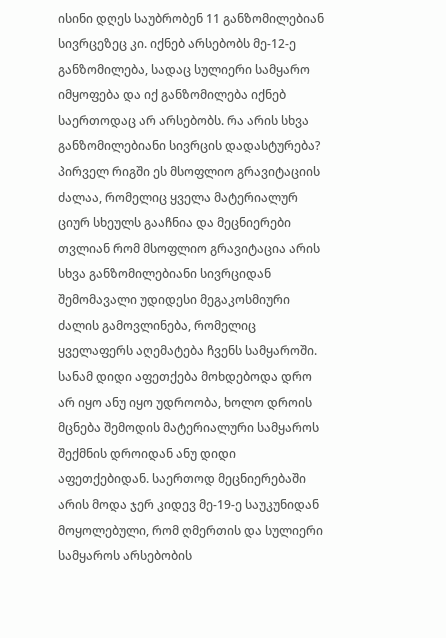ისინი დღეს საუბრობენ 11 განზომილებიან სივრცეზეც კი. იქნებ არსებობს მე-12-ე განზომილება, სადაც სულიერი სამყარო იმყოფება და იქ განზომილება იქნებ საერთოდაც არ არსებობს. რა არის სხვა განზომილებიანი სივრცის დადასტურება? პირველ რიგში ეს მსოფლიო გრავიტაციის ძალაა, რომელიც ყველა მატერიალურ ციურ სხეულს გააჩნია და მეცნიერები თვლიან რომ მსოფლიო გრავიტაცია არის სხვა განზომილებიანი სივრციდან შემომავალი უდიდესი მეგაკოსმიური ძალის გამოვლინება, რომელიც ყველაფერს აღემატება ჩვენს სამყაროში. სანამ დიდი აფეთქება მოხდებოდა დრო არ იყო ანუ იყო უდროობა, ხოლო დროის მცნება შემოდის მატერიალური სამყაროს შექმნის დროიდან ანუ დიდი აფეთქებიდან. საერთოდ მეცნიერებაში არის მოდა ჯერ კიდევ მე-19-ე საუკუნიდან მოყოლებული, რომ ღმერთის და სულიერი სამყაროს არსებობის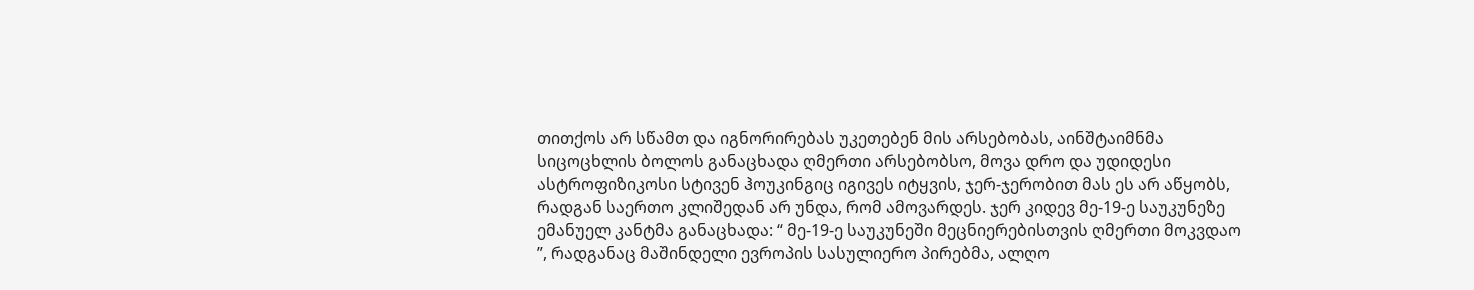თითქოს არ სწამთ და იგნორირებას უკეთებენ მის არსებობას, აინშტაიმნმა სიცოცხლის ბოლოს განაცხადა ღმერთი არსებობსო, მოვა დრო და უდიდესი ასტროფიზიკოსი სტივენ ჰოუკინგიც იგივეს იტყვის, ჯერ-ჯერობით მას ეს არ აწყობს, რადგან საერთო კლიშედან არ უნდა, რომ ამოვარდეს. ჯერ კიდევ მე-19-ე საუკუნეზე ემანუელ კანტმა განაცხადა: “ მე-19-ე საუკუნეში მეცნიერებისთვის ღმერთი მოკვდაო ”, რადგანაც მაშინდელი ევროპის სასულიერო პირებმა, ალღო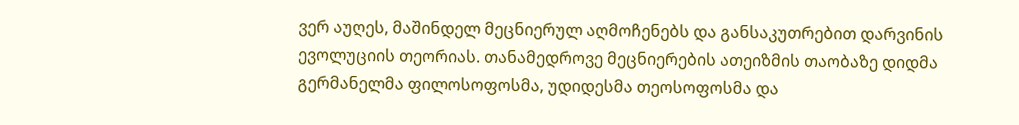ვერ აუღეს, მაშინდელ მეცნიერულ აღმოჩენებს და განსაკუთრებით დარვინის ევოლუციის თეორიას. თანამედროვე მეცნიერების ათეიზმის თაობაზე დიდმა გერმანელმა ფილოსოფოსმა, უდიდესმა თეოსოფოსმა და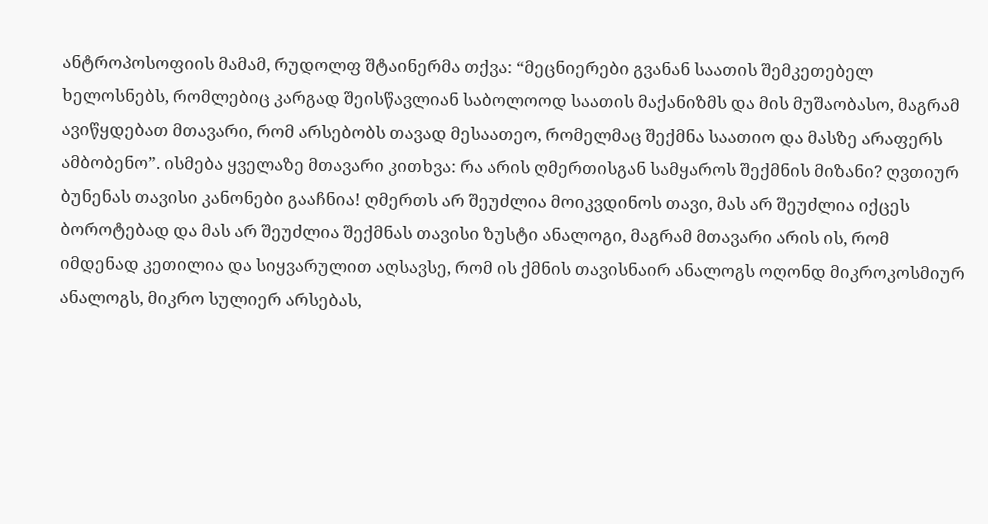ანტროპოსოფიის მამამ, რუდოლფ შტაინერმა თქვა: “მეცნიერები გვანან საათის შემკეთებელ ხელოსნებს, რომლებიც კარგად შეისწავლიან საბოლოოდ საათის მაქანიზმს და მის მუშაობასო, მაგრამ ავიწყდებათ მთავარი, რომ არსებობს თავად მესაათეო, რომელმაც შექმნა საათიო და მასზე არაფერს ამბობენო”. ისმება ყველაზე მთავარი კითხვა: რა არის ღმერთისგან სამყაროს შექმნის მიზანი? ღვთიურ ბუნენას თავისი კანონები გააჩნია! ღმერთს არ შეუძლია მოიკვდინოს თავი, მას არ შეუძლია იქცეს ბოროტებად და მას არ შეუძლია შექმნას თავისი ზუსტი ანალოგი, მაგრამ მთავარი არის ის, რომ იმდენად კეთილია და სიყვარულით აღსავსე, რომ ის ქმნის თავისნაირ ანალოგს ოღონდ მიკროკოსმიურ ანალოგს, მიკრო სულიერ არსებას,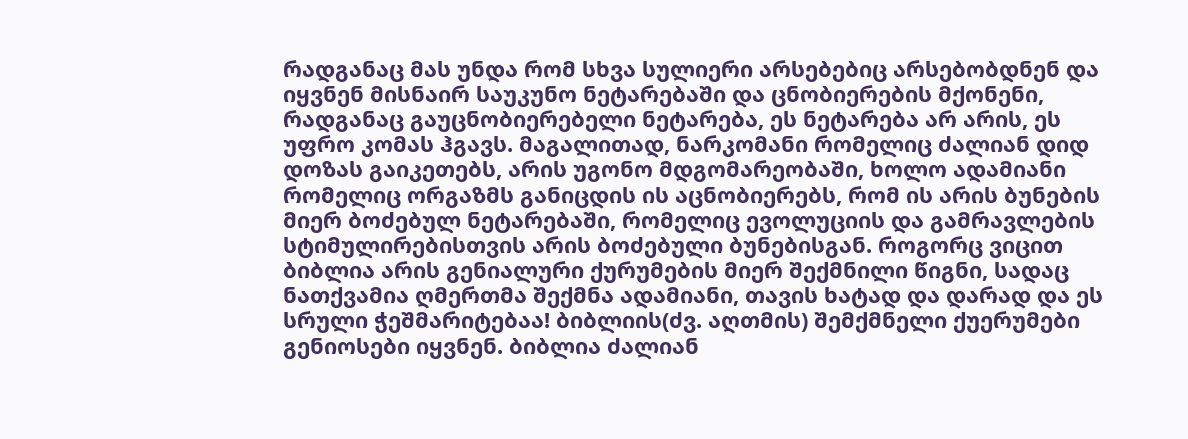რადგანაც მას უნდა რომ სხვა სულიერი არსებებიც არსებობდნენ და იყვნენ მისნაირ საუკუნო ნეტარებაში და ცნობიერების მქონენი, რადგანაც გაუცნობიერებელი ნეტარება, ეს ნეტარება არ არის, ეს უფრო კომას ჰგავს. მაგალითად, ნარკომანი რომელიც ძალიან დიდ დოზას გაიკეთებს, არის უგონო მდგომარეობაში, ხოლო ადამიანი რომელიც ორგაზმს განიცდის ის აცნობიერებს, რომ ის არის ბუნების მიერ ბოძებულ ნეტარებაში, რომელიც ევოლუციის და გამრავლების სტიმულირებისთვის არის ბოძებული ბუნებისგან. როგორც ვიცით ბიბლია არის გენიალური ქურუმების მიერ შექმნილი წიგნი, სადაც ნათქვამია ღმერთმა შექმნა ადამიანი, თავის ხატად და დარად და ეს სრული ჭეშმარიტებაა! ბიბლიის(ძვ. აღთმის) შემქმნელი ქუერუმები გენიოსები იყვნენ. ბიბლია ძალიან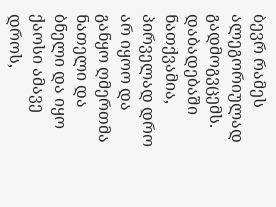ბევრ რამეს ალეგორიულად გადმოგვცემს. დაბადებაში ნათქვამია, პირველად დრო არ იყოო და განყო ღმერთმა ნათელი და ბნელი და იყო ქაოსი ამავე დროს,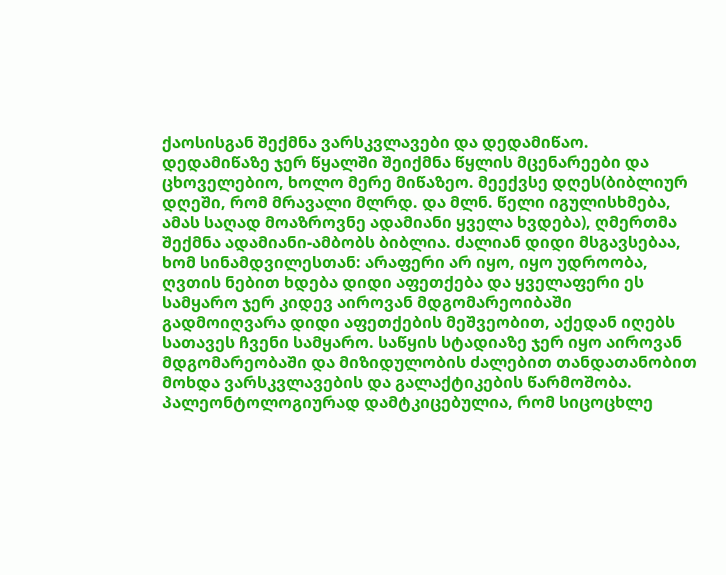ქაოსისგან შექმნა ვარსკვლავები და დედამიწაო. დედამიწაზე ჯერ წყალში შეიქმნა წყლის მცენარეები და ცხოველებიო, ხოლო მერე მიწაზეო. მეექვსე დღეს(ბიბლიურ დღეში, რომ მრავალი მლრდ. და მლნ. წელი იგულისხმება, ამას საღად მოაზროვნე ადამიანი ყველა ხვდება), ღმერთმა შექმნა ადამიანი-ამბობს ბიბლია. ძალიან დიდი მსგავსებაა, ხომ სინამდვილესთან: არაფერი არ იყო, იყო უდროობა, ღვთის ნებით ხდება დიდი აფეთქება და ყველაფერი ეს სამყარო ჯერ კიდევ აიროვან მდგომარეოიბაში გადმოიღვარა დიდი აფეთქების მეშვეობით, აქედან იღებს სათავეს ჩვენი სამყარო. საწყის სტადიაზე ჯერ იყო აიროვან მდგომარეობაში და მიზიდულობის ძალებით თანდათანობით მოხდა ვარსკვლავების და გალაქტიკების წარმოშობა. პალეონტოლოგიურად დამტკიცებულია, რომ სიცოცხლე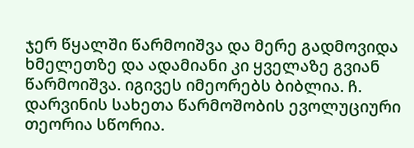ჯერ წყალში წარმოიშვა და მერე გადმოვიდა ხმელეთზე და ადამიანი კი ყველაზე გვიან წარმოიშვა. იგივეს იმეორებს ბიბლია. ჩ. დარვინის სახეთა წარმოშობის ევოლუციური თეორია სწორია.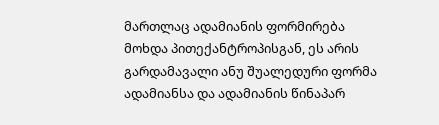მართლაც ადამიანის ფორმირება მოხდა პითექანტროპისგან, ეს არის გარდამავალი ანუ შუალედური ფორმა ადამიანსა და ადამიანის წინაპარ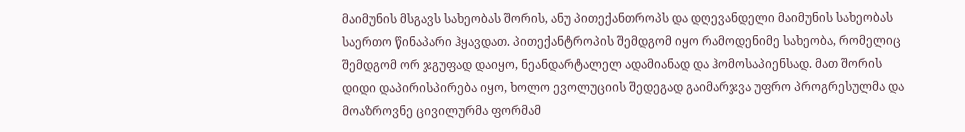მაიმუნის მსგავს სახეობას შორის, ანუ პითექანთროპს და დღევანდელი მაიმუნის სახეობას საერთო წინაპარი ჰყავდათ. პითექანტროპის შემდგომ იყო რამოდენიმე სახეობა, რომელიც შემდგომ ორ ჯგუფად დაიყო, ნეანდარტალელ ადამიანად და ჰომოსაპიენსად. მათ შორის დიდი დაპირისპირება იყო, ხოლო ევოლუციის შედეგად გაიმარჯვა უფრო პროგრესულმა და მოაზროვნე ცივილურმა ფორმამ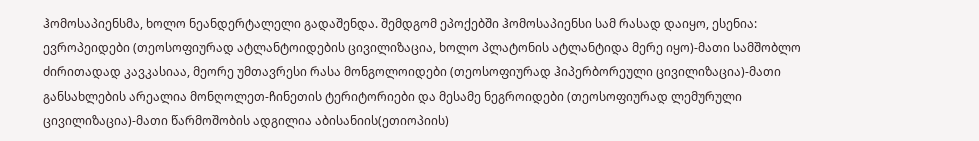ჰომოსაპიენსმა, ხოლო ნეანდერტალელი გადაშენდა. შემდგომ ეპოქებში ჰომოსაპიენსი სამ რასად დაიყო, ესენია: ევროპეიდები (თეოსოფიურად ატლანტოიდების ცივილიზაცია, ხოლო პლატონის ატლანტიდა მერე იყო)-მათი სამშობლო ძირითადად კავკასიაა, მეორე უმთავრესი რასა მონგოლოიდები (თეოსოფიურად ჰიპერბორეული ცივილიზაცია)-მათი განსახლების არეალია მონღოლეთ-ჩინეთის ტერიტორიები და მესამე ნეგროიდები (თეოსოფიურად ლემურული ცივილიზაცია)-მათი წარმოშობის ადგილია აბისანიის(ეთიოპიის)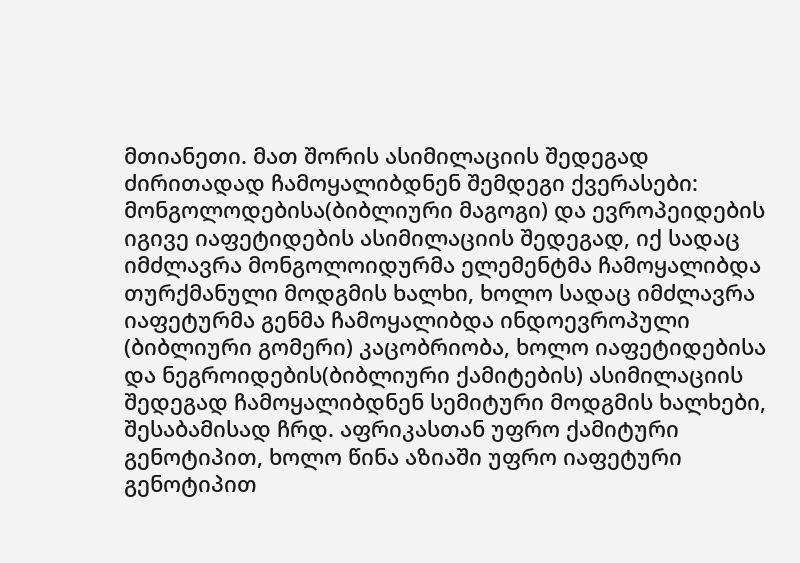მთიანეთი. მათ შორის ასიმილაციის შედეგად ძირითადად ჩამოყალიბდნენ შემდეგი ქვერასები: მონგოლოდებისა(ბიბლიური მაგოგი) და ევროპეიდების იგივე იაფეტიდების ასიმილაციის შედეგად, იქ სადაც იმძლავრა მონგოლოიდურმა ელემენტმა ჩამოყალიბდა თურქმანული მოდგმის ხალხი, ხოლო სადაც იმძლავრა იაფეტურმა გენმა ჩამოყალიბდა ინდოევროპული (ბიბლიური გომერი) კაცობრიობა, ხოლო იაფეტიდებისა და ნეგროიდების(ბიბლიური ქამიტების) ასიმილაციის შედეგად ჩამოყალიბდნენ სემიტური მოდგმის ხალხები, შესაბამისად ჩრდ. აფრიკასთან უფრო ქამიტური გენოტიპით, ხოლო წინა აზიაში უფრო იაფეტური გენოტიპით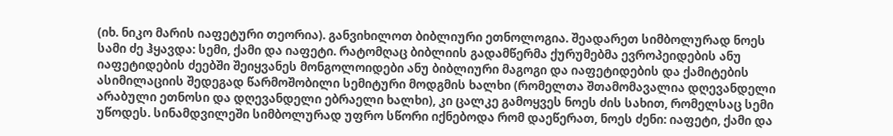(იხ. ნიკო მარის იაფეტური თეორია). განვიხილოთ ბიბლიური ეთნოლოგია. შეადარეთ სიმბოლურად ნოეს სამი ძე ჰყავდა: სემი, ქამი და იაფეტი. რატომღაც ბიბლიის გადამწერმა ქურუმებმა ევროპეიდების ანუ იაფეტიდების ძეებში შეიყვანეს მონგოლოიდები ანუ ბიბლიური მაგოგი და იაფეტიდების და ქამიტების ასიმილაციის შედეგად წარმოშობილი სემიტური მოდგმის ხალხი (რომელთა შთამომავალია დღევანდელი არაბული ეთნოსი და დღევანდელი ებრაელი ხალხი), კი ცალკე გამოყვეს ნოეს ძის სახით, რომელსაც სემი უწოდეს. სინამდვილეში სიმბოლურად უფრო სწორი იქნებოდა რომ დაეწერათ, ნოეს ძენი: იაფეტი, ქამი და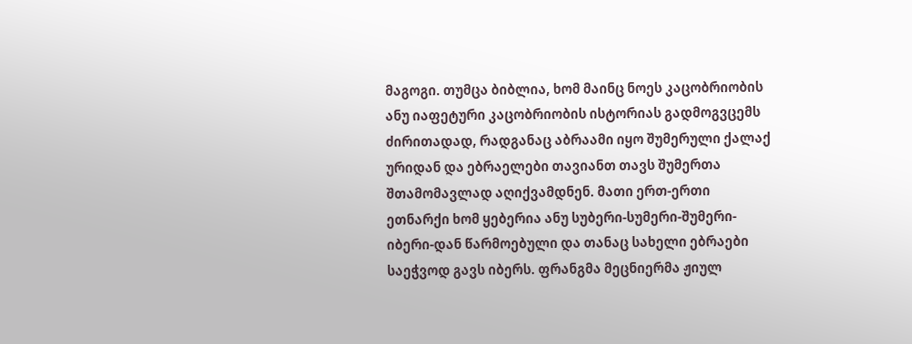მაგოგი. თუმცა ბიბლია, ხომ მაინც ნოეს კაცობრიობის ანუ იაფეტური კაცობრიობის ისტორიას გადმოგვცემს ძირითადად, რადგანაც აბრაამი იყო შუმერული ქალაქ ურიდან და ებრაელები თავიანთ თავს შუმერთა შთამომავლად აღიქვამდნენ. მათი ერთ-ერთი ეთნარქი ხომ ყებერია ანუ სუბერი-სუმერი-შუმერი-იბერი-დან წარმოებული და თანაც სახელი ებრაები საეჭვოდ გავს იბერს. ფრანგმა მეცნიერმა ჟიულ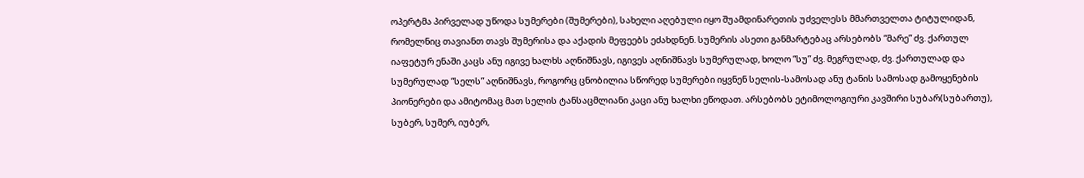ოპერტმა პირველად უწოდა სუმერები (შუმერები), სახელი აღებული იყო შუამდინარეთის უძველესს მმართველთა ტიტულიდან, რომელნიც თავიანთ თავს შუმერისა და აქადის მეფეებს ეძახდნენ. სუმერის ასეთი განმარტებაც არსებობს “მარე” ძვ. ქართულ იაფეტურ ენაში კაცს ანუ იგივე ხალხს აღნიშნავს, იგივეს აღნიშნავს სუმერულად, ხოლო “სუ” ძვ. მეგრულად, ძვ. ქართულად და სუმერულად “სელს” აღნიშნავს, როგორც ცნობილია სწორედ სუმერები იყვნენ სელის-სამოსად ანუ ტანის სამოსად გამოყენების პიონერები და ამიტომაც მათ სელის ტანსაცმლიანი კაცი ანუ ხალხი ეწოდათ. არსებობს ეტიმოლოგიური კავშირი სუბარ(სუბართუ), სუბერ, სუმერ, იუბერ,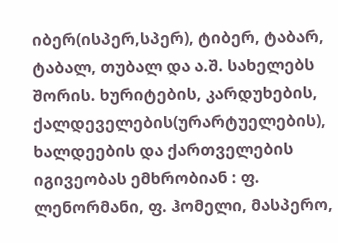იბერ(ისპერ,სპერ), ტიბერ, ტაბარ, ტაბალ, თუბალ და ა.შ. სახელებს შორის. ხურიტების, კარდუხების, ქალდეველების(ურარტუელების), ხალდეების და ქართველების იგივეობას ემხრობიან : ფ. ლენორმანი, ფ. ჰომელი, მასპერო,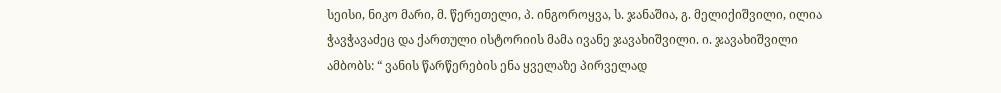სეისი, ნიკო მარი, მ. წერეთელი, პ. ინგოროყვა, ს. ჯანაშია, გ. მელიქიშვილი, ილია ჭავჭავაძეც და ქართული ისტორიის მამა ივანე ჯავახიშვილი. ი. ჯავახიშვილი ამბობს: “ ვანის წარწერების ენა ყველაზე პირველად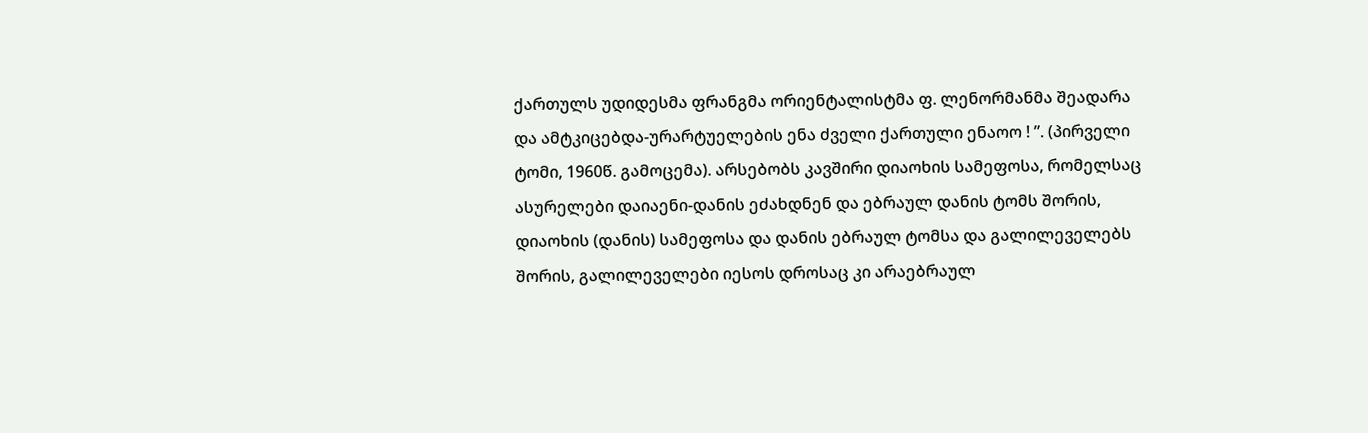ქართულს უდიდესმა ფრანგმა ორიენტალისტმა ფ. ლენორმანმა შეადარა და ამტკიცებდა-ურარტუელების ენა ძველი ქართული ენაოო ! ”. (პირველი ტომი, 1960წ. გამოცემა). არსებობს კავშირი დიაოხის სამეფოსა, რომელსაც ასურელები დაიაენი-დანის ეძახდნენ და ებრაულ დანის ტომს შორის, დიაოხის (დანის) სამეფოსა და დანის ებრაულ ტომსა და გალილეველებს შორის, გალილეველები იესოს დროსაც კი არაებრაულ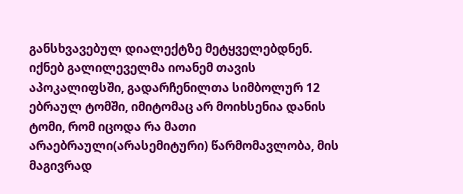განსხვავებულ დიალექტზე მეტყველებდნენ. იქნებ გალილეველმა იოანემ თავის აპოკალიფსში, გადარჩენილთა სიმბოლურ 12 ებრაულ ტომში, იმიტომაც არ მოიხსენია დანის ტომი, რომ იცოდა რა მათი არაებრაული(არასემიტური) წარმომავლობა, მის მაგივრად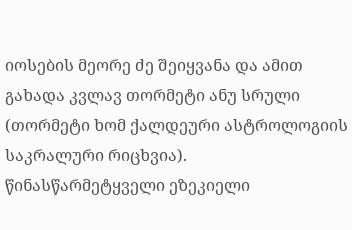იოსების მეორე ძე შეიყვანა და ამით გახადა კვლავ თორმეტი ანუ სრული (თორმეტი ხომ ქალდეური ასტროლოგიის საკრალური რიცხვია). წინასწარმეტყველი ეზეკიელი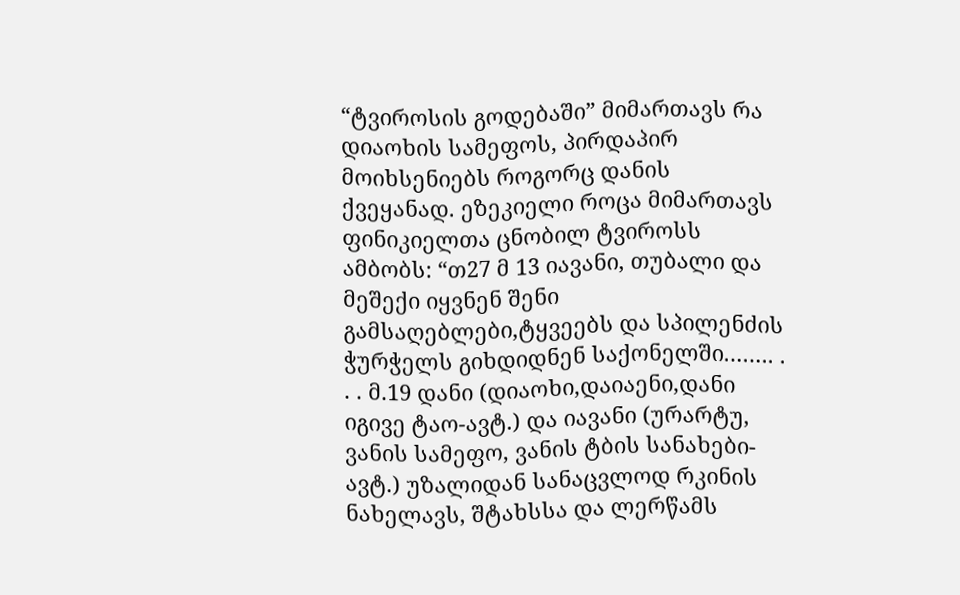“ტვიროსის გოდებაში” მიმართავს რა დიაოხის სამეფოს, პირდაპირ მოიხსენიებს როგორც დანის ქვეყანად. ეზეკიელი როცა მიმართავს ფინიკიელთა ცნობილ ტვიროსს ამბობს: “თ27 მ 13 იავანი, თუბალი და მეშექი იყვნენ შენი გამსაღებლები,ტყვეებს და სპილენძის ჭურჭელს გიხდიდნენ საქონელში.……. . . . მ.19 დანი (დიაოხი,დაიაენი,დანი იგივე ტაო-ავტ.) და იავანი (ურარტუ, ვანის სამეფო, ვანის ტბის სანახები-ავტ.) უზალიდან სანაცვლოდ რკინის ნახელავს, შტახსსა და ლერწამს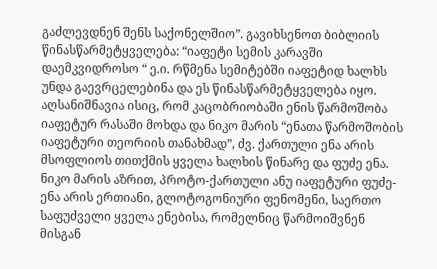გაძლევდნენ შენს საქონელშიო”. გავიხსენოთ ბიბლიის წინასწარმეტყველება: “იაფეტი სემის კარავში დაემკვიდროსო “ ე.ი. რწმენა სემიტებში იაფეტიდ ხალხს უნდა გაევრცელებინა და ეს წინასწარმეტყველება იყო. აღსანიშნავია ისიც, რომ კაცობრიობაში ენის წარმოშობა იაფეტურ რასაში მოხდა და ნიკო მარის “ენათა წარმოშობის იაფეტური თეორიის თანახმად”, ძვ. ქართული ენა არის მსოფლიოს თითქმის ყველა ხალხის წინარე და ფუძე ენა. ნიკო მარის აზრით, პროტო-ქართული ანუ იაფეტური ფუძე-ენა არის ერთიანი, გლოტოგონიური ფენომენი, საერთო საფუძველი ყველა ენებისა, რომელნიც წარმოიშვნენ მისგან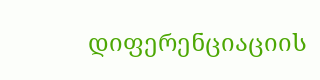დიფერენციაციის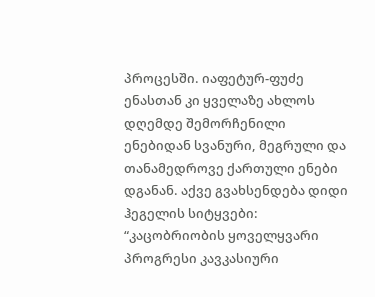პროცესში. იაფეტურ-ფუძე ენასთან კი ყველაზე ახლოს დღემდე შემორჩენილი ენებიდან სვანური, მეგრული და თანამედროვე ქართული ენები დგანან. აქვე გვახსენდება დიდი ჰეგელის სიტყვები: “კაცობრიობის ყოველყვარი პროგრესი კავკასიური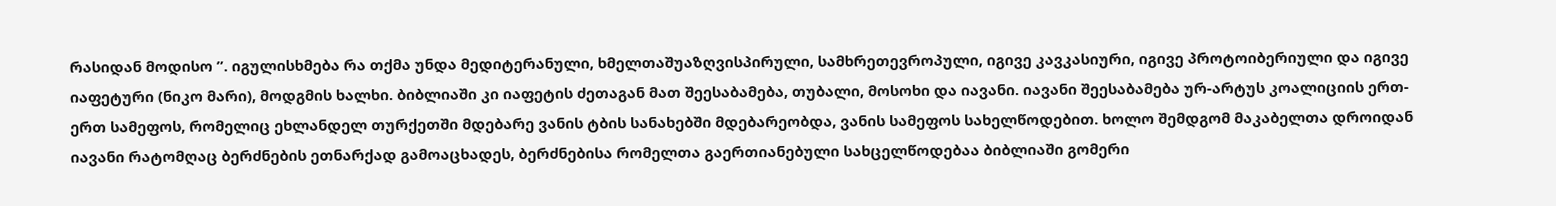რასიდან მოდისო ”. იგულისხმება რა თქმა უნდა მედიტერანული, ხმელთაშუაზღვისპირული, სამხრეთევროპული, იგივე კავკასიური, იგივე პროტოიბერიული და იგივე იაფეტური (ნიკო მარი), მოდგმის ხალხი. ბიბლიაში კი იაფეტის ძეთაგან მათ შეესაბამება, თუბალი, მოსოხი და იავანი. იავანი შეესაბამება ურ-არტუს კოალიციის ერთ-ერთ სამეფოს, რომელიც ეხლანდელ თურქეთში მდებარე ვანის ტბის სანახებში მდებარეობდა, ვანის სამეფოს სახელწოდებით. ხოლო შემდგომ მაკაბელთა დროიდან იავანი რატომღაც ბერძნების ეთნარქად გამოაცხადეს, ბერძნებისა რომელთა გაერთიანებული სახცელწოდებაა ბიბლიაში გომერი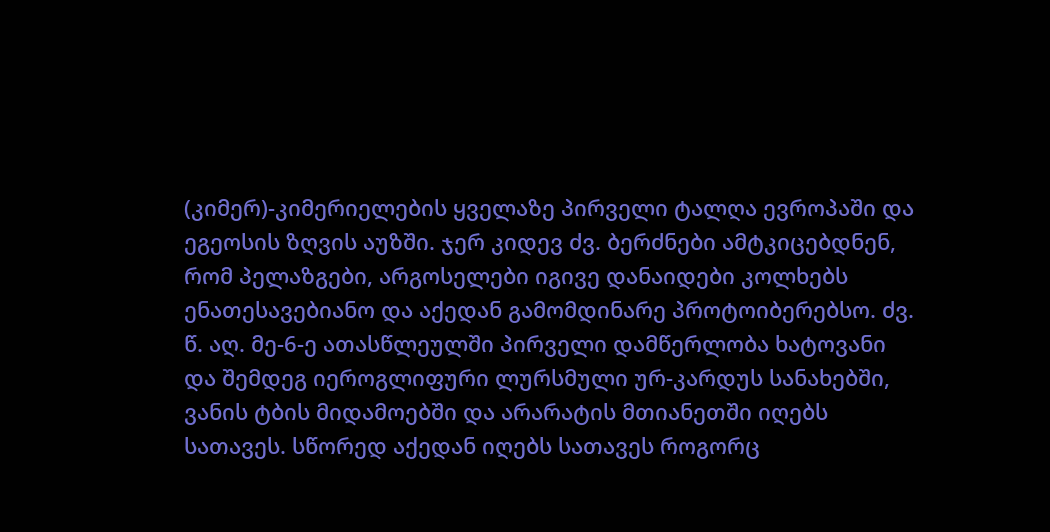(კიმერ)-კიმერიელების ყველაზე პირველი ტალღა ევროპაში და ეგეოსის ზღვის აუზში. ჯერ კიდევ ძვ. ბერძნები ამტკიცებდნენ, რომ პელაზგები, არგოსელები იგივე დანაიდები კოლხებს ენათესავებიანო და აქედან გამომდინარე პროტოიბერებსო. ძვ. წ. აღ. მე-6-ე ათასწლეულში პირველი დამწერლობა ხატოვანი და შემდეგ იეროგლიფური ლურსმული ურ-კარდუს სანახებში, ვანის ტბის მიდამოებში და არარატის მთიანეთში იღებს სათავეს. სწორედ აქედან იღებს სათავეს როგორც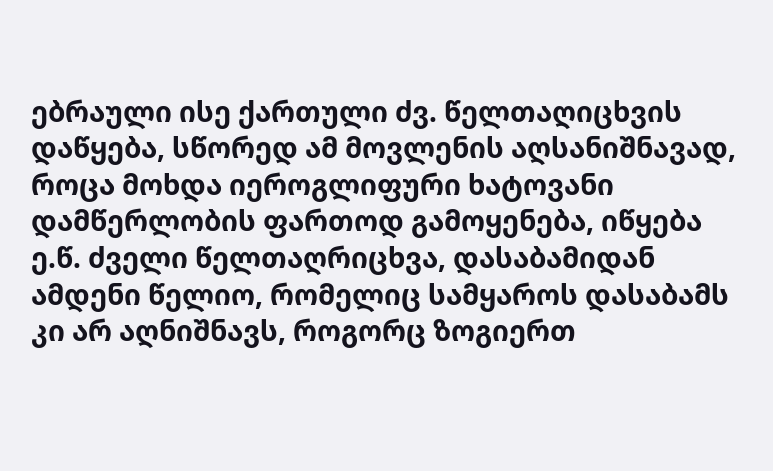ებრაული ისე ქართული ძვ. წელთაღიცხვის დაწყება, სწორედ ამ მოვლენის აღსანიშნავად, როცა მოხდა იეროგლიფური ხატოვანი დამწერლობის ფართოდ გამოყენება, იწყება ე.წ. ძველი წელთაღრიცხვა, დასაბამიდან ამდენი წელიო, რომელიც სამყაროს დასაბამს კი არ აღნიშნავს, როგორც ზოგიერთ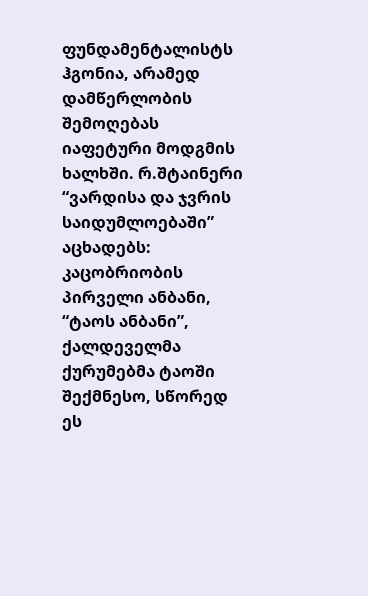ფუნდამენტალისტს ჰგონია, არამედ დამწერლობის შემოღებას იაფეტური მოდგმის ხალხში. რ.შტაინერი “ვარდისა და ჯვრის საიდუმლოებაში” აცხადებს: კაცობრიობის პირველი ანბანი, “ტაოს ანბანი”, ქალდეველმა ქურუმებმა ტაოში შექმნესო, სწორედ ეს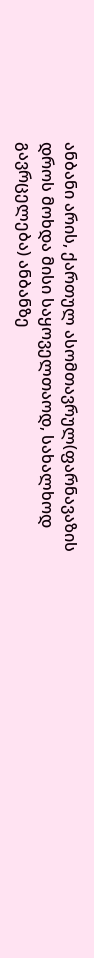ანბანი არის, ქართულ ასომთავრულ(ფარნავაზის დროს მოხდა მისი საყოველთაოდ, სახალხოდ გავრცელება) ანბანზე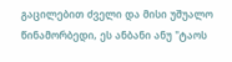გაცილებით ძველი და მისი უშუალო წინამორბედი, ეს ანბანი ანუ "ტაოს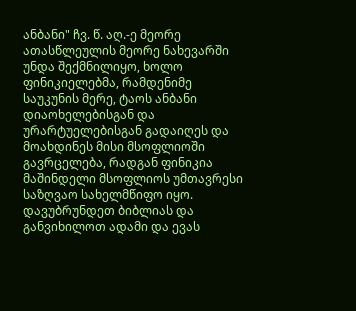ანბანი" ჩვ. წ. აღ.-ე მეორე ათასწლეულის მეორე ნახევარში უნდა შექმნილიყო, ხოლო ფინიკიელებმა, რამდენიმე საუკუნის მერე, ტაოს ანბანი დიაოხელებისგან და ურარტუელებისგან გადაიღეს და მოახდინეს მისი მსოფლიოში გავრცელება, რადგან ფინიკია მაშინდელი მსოფლიოს უმთავრესი საზღვაო სახელმწიფო იყო. დავუბრუნდეთ ბიბლიას და განვიხილოთ ადამი და ევას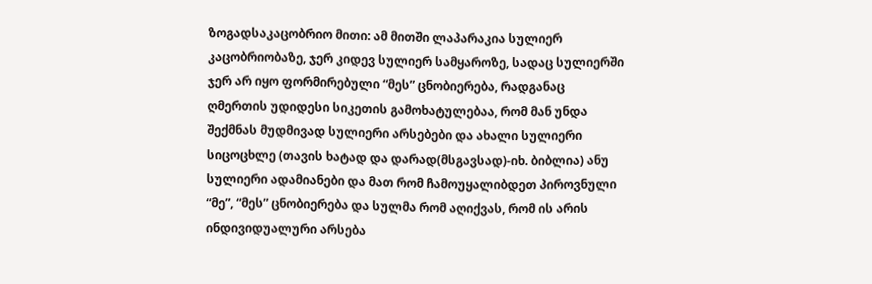ზოგადსაკაცობრიო მითი: ამ მითში ლაპარაკია სულიერ კაცობრიობაზე, ჯერ კიდევ სულიერ სამყაროზე, სადაც სულიერში ჯერ არ იყო ფორმირებული “მეს” ცნობიერება, რადგანაც ღმერთის უდიდესი სიკეთის გამოხატულებაა, რომ მან უნდა შექმნას მუდმივად სულიერი არსებები და ახალი სულიერი სიცოცხლე (თავის ხატად და დარად(მსგავსად)-იხ. ბიბლია) ანუ სულიერი ადამიანები და მათ რომ ჩამოუყალიბდეთ პიროვნული “მე”, “მეს” ცნობიერება და სულმა რომ აღიქვას, რომ ის არის ინდივიდუალური არსება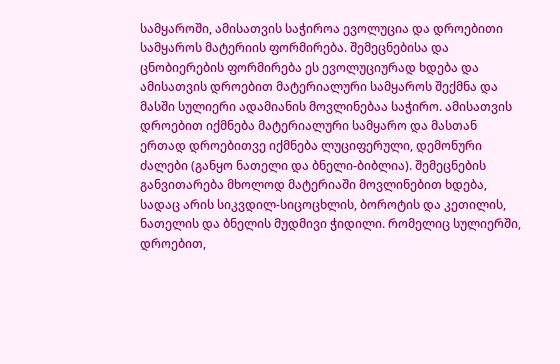სამყაროში, ამისათვის საჭიროა ევოლუცია და დროებითი სამყაროს მატერიის ფორმირება. შემეცნებისა და ცნობიერების ფორმირება ეს ევოლუციურად ხდება და ამისათვის დროებით მატერიალური სამყაროს შექმნა და მასში სულიერი ადამიანის მოვლინებაა საჭირო. ამისათვის დროებით იქმნება მატერიალური სამყარო და მასთან ერთად დროებითვე იქმნება ლუციფერული, დემონური ძალები (განყო ნათელი და ბნელი-ბიბლია). შემეცნების განვითარება მხოლოდ მატერიაში მოვლინებით ხდება, სადაც არის სიკვდილ-სიცოცხლის, ბოროტის და კეთილის, ნათელის და ბნელის მუდმივი ჭიდილი. რომელიც სულიერში, დროებით,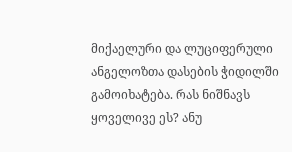მიქაელური და ლუციფერული ანგელოზთა დასების ჭიდილში გამოიხატება. რას ნიშნავს ყოველივე ეს? ანუ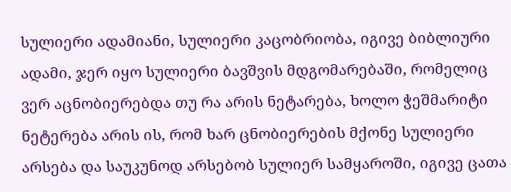სულიერი ადამიანი, სულიერი კაცობრიობა, იგივე ბიბლიური ადამი, ჯერ იყო სულიერი ბავშვის მდგომარებაში, რომელიც ვერ აცნობიერებდა თუ რა არის ნეტარება, ხოლო ჭეშმარიტი ნეტერება არის ის, რომ ხარ ცნობიერების მქონე სულიერი არსება და საუკუნოდ არსებობ სულიერ სამყაროში, იგივე ცათა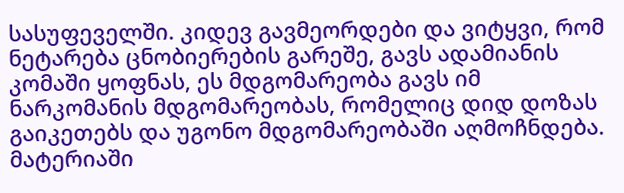სასუფეველში. კიდევ გავმეორდები და ვიტყვი, რომ ნეტარება ცნობიერების გარეშე, გავს ადამიანის კომაში ყოფნას, ეს მდგომარეობა გავს იმ ნარკომანის მდგომარეობას, რომელიც დიდ დოზას გაიკეთებს და უგონო მდგომარეობაში აღმოჩნდება. მატერიაში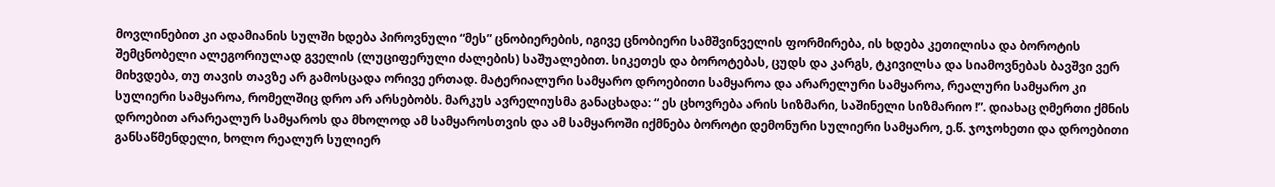მოვლინებით კი ადამიანის სულში ხდება პიროვნული “მეს” ცნობიერების, იგივე ცნობიერი სამშვინველის ფორმირება, ის ხდება კეთილისა და ბოროტის შემცნობელი ალეგორიულად გველის (ლუციფერული ძალების) საშუალებით. სიკეთეს და ბოროტებას, ცუდს და კარგს, ტკივილსა და სიამოვნებას ბავშვი ვერ მიხვდება, თუ თავის თავზე არ გამოსცადა ორივე ერთად. მატერიალური სამყარო დროებითი სამყაროა და არარელური სამყაროა, რეალური სამყარო კი სულიერი სამყაროა, რომელშიც დრო არ არსებობს. მარკუს ავრელიუსმა განაცხადა: “ ეს ცხოვრება არის სიზმარი, საშინელი სიზმარიო !”. დიახაც ღმერთი ქმნის დროებით არარეალურ სამყაროს და მხოლოდ ამ სამყაროსთვის და ამ სამყაროში იქმნება ბოროტი დემონური სულიერი სამყარო, ე.წ. ჯოჯოხეთი და დროებითი განსაწმენდელი, ხოლო რეალურ სულიერ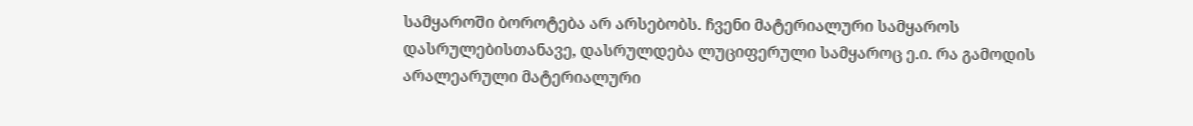სამყაროში ბოროტება არ არსებობს. ჩვენი მატერიალური სამყაროს დასრულებისთანავე, დასრულდება ლუციფერული სამყაროც ე.ი. რა გამოდის არალეარული მატერიალური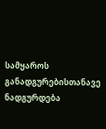სამყაროს განადგურებისთანავე ნადგურდება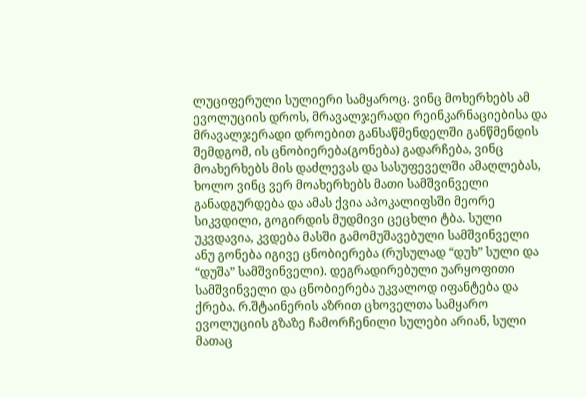ლუციფერული სულიერი სამყაროც. ვინც მოხერხებს ამ ევოლუციის დროს, მრავალჯერადი რეინკარნაციებისა და მრავალჯერადი დროებით განსაწმენდელში განწმენდის შემდგომ, ის ცნობიერება(გონება) გადარჩება, ვინც მოახერხებს მის დაძლევას და სასუფეველში ამაღლებას, ხოლო ვინც ვერ მოახერხებს მათი სამშვინველი განადგურდება და ამას ქვია აპოკალიფსში მეორე სიკვდილი, გოგირდის მუდმივი ცეცხლი ტბა. სული უკვდავია, კვდება მასში გამომუშავებული სამშვინველი ანუ გონება იგივე ცნობიერება (რუსულად “დუხ” სული და “დუშა” სამშვინველი). დეგრადირებული უარყოფითი სამშვინველი და ცნობიერება უკვალოდ იფანტება და ქრება. რ.შტაინერის აზრით ცხოველთა სამყარო ევოლუციის გზაზე ჩამორჩენილი სულები არიან, სული მათაც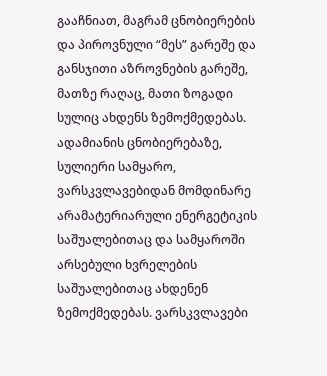გააჩნიათ, მაგრამ ცნობიერების და პიროვნული “მეს” გარეშე და განსჯითი აზროვნების გარეშე, მათზე რაღაც, მათი ზოგადი სულიც ახდენს ზემოქმედებას. ადამიანის ცნობიერებაზე, სულიერი სამყარო, ვარსკვლავებიდან მომდინარე არამატერიარული ენერგეტიკის საშუალებითაც და სამყაროში არსებული ხვრელების საშუალებითაც ახდენენ ზემოქმედებას. ვარსკვლავები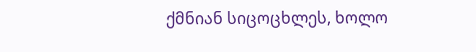ქმნიან სიცოცხლეს, ხოლო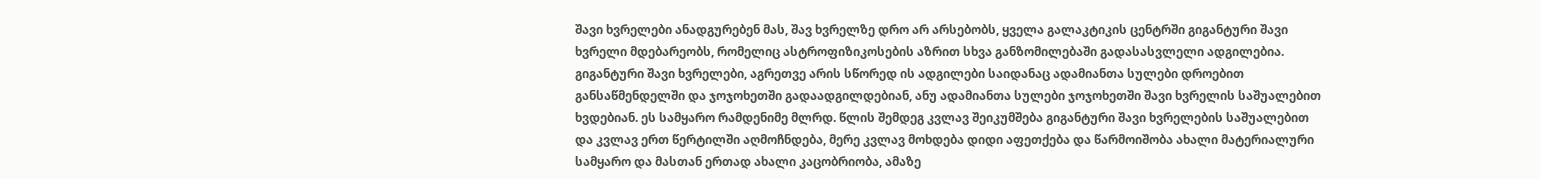შავი ხვრელები ანადგურებენ მას, შავ ხვრელზე დრო არ არსებობს, ყველა გალაკტიკის ცენტრში გიგანტური შავი ხვრელი მდებარეობს, რომელიც ასტროფიზიკოსების აზრით სხვა განზომილებაში გადასასვლელი ადგილებია. გიგანტური შავი ხვრელები, აგრეთვე არის სწორედ ის ადგილები საიდანაც ადამიანთა სულები დროებით განსაწმენდელში და ჯოჯოხეთში გადაადგილდებიან, ანუ ადამიანთა სულები ჯოჯოხეთში შავი ხვრელის საშუალებით ხვდებიან. ეს სამყარო რამდენიმე მლრდ. წლის შემდეგ კვლავ შეიკუმშება გიგანტური შავი ხვრელების საშუალებით და კვლავ ერთ წერტილში აღმოჩნდება, მერე კვლავ მოხდება დიდი აფეთქება და წარმოიშობა ახალი მატერიალური სამყარო და მასთან ერთად ახალი კაცობრიობა, ამაზე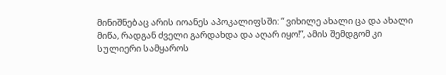მინიშნებაც არის იოანეს აპოკალიფსში: “ ვიხილე ახალი ცა და ახალი მიწა, რადგან ძველი გარდახდა და აღარ იყო!”, ამის შემდგომ კი სულიერი სამყაროს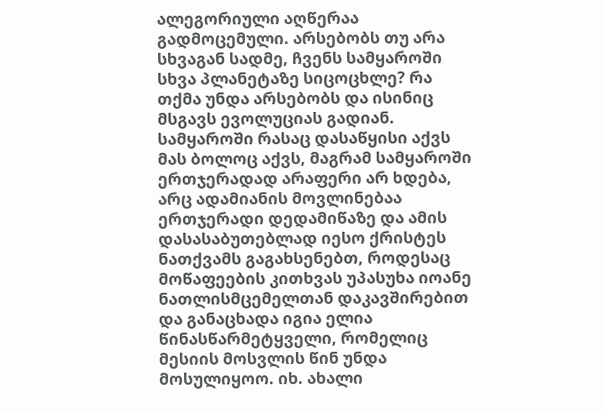ალეგორიული აღწერაა გადმოცემული. არსებობს თუ არა სხვაგან სადმე, ჩვენს სამყაროში სხვა პლანეტაზე სიცოცხლე? რა თქმა უნდა არსებობს და ისინიც მსგავს ევოლუციას გადიან. სამყაროში რასაც დასაწყისი აქვს მას ბოლოც აქვს, მაგრამ სამყაროში ერთჯერადად არაფერი არ ხდება, არც ადამიანის მოვლინებაა ერთჯერადი დედამიწაზე და ამის დასასაბუთებლად იესო ქრისტეს ნათქვამს გაგახსენებთ, როდესაც მოწაფეების კითხვას უპასუხა იოანე ნათლისმცემელთან დაკავშირებით და განაცხადა იგია ელია წინასწარმეტყველი, რომელიც მესიის მოსვლის წინ უნდა მოსულიყოო. იხ. ახალი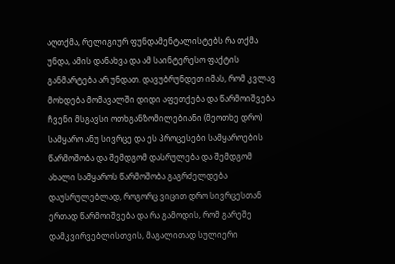აღთქმა, რელიგიურ ფუნდამენტალისტებს რა თქმა უნდა, ამის დანახვა და ამ საინტერესო ფაქტის განმარტება არ უნდათ. დავუბრუნდეთ იმას, რომ კვლავ მოხდება მომავალში დიდი აფეთქება და წარმოიშვება ჩვენი მსგავსი ოთხგანზომილებიანი (მეოთხე დრო) სამყარო ანუ სივრცე და ეს პროცესები სამყაროების წარმოშობა და შემდგომ დასრულება და შემდგომ ახალი სამყაროს წარმოშობა გაგრძელდება დაუსრულებლად, როგორც ვიცით დრო სივრცესთან ერთად წარმოიშვება და რა გამოდის, რომ გარეშე დამკვირვებლისთვის, მაგალითად სულიერი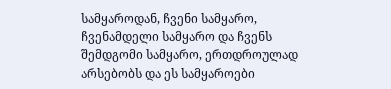სამყაროდან, ჩვენი სამყარო, ჩვენამდელი სამყარო და ჩვენს შემდგომი სამყარო, ერთდროულად არსებობს და ეს სამყაროები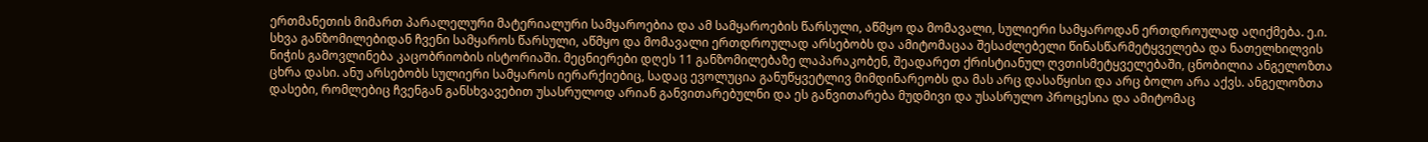ერთმანეთის მიმართ პარალელური მატერიალური სამყაროებია და ამ სამყაროების წარსული, აწმყო და მომავალი, სულიერი სამყაროდან ერთდროულად აღიქმება. ე.ი. სხვა განზომილებიდან ჩვენი სამყაროს წარსული, აწმყო და მომავალი ერთდროულად არსებობს და ამიტომაცაა შესაძლებელი წინასწარმეტყველება და ნათელხილვის ნიჭის გამოვლინება კაცობრიობის ისტორიაში. მეცნიერები დღეს 11 განზომილებაზე ლაპარაკობენ, შეადარეთ ქრისტიანულ ღვთისმეტყველებაში, ცნობილია ანგელოზთა ცხრა დასი. ანუ არსებობს სულიერი სამყაროს იერარქიებიც, სადაც ევოლუცია განუწყვეტლივ მიმდინარეობს და მას არც დასაწყისი და არც ბოლო არა აქვს. ანგელოზთა დასები, რომლებიც ჩვენგან განსხვავებით უსასრულოდ არიან განვითარებულნი და ეს განვითარება მუდმივი და უსასრულო პროცესია და ამიტომაც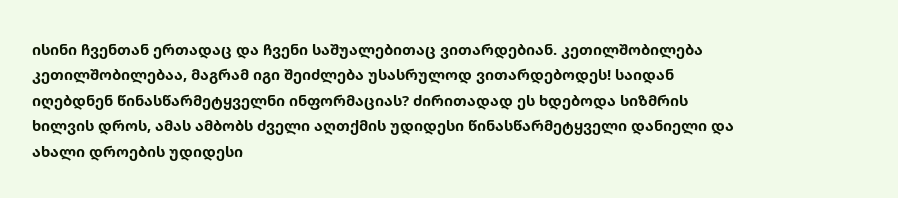ისინი ჩვენთან ერთადაც და ჩვენი საშუალებითაც ვითარდებიან. კეთილშობილება კეთილშობილებაა, მაგრამ იგი შეიძლება უსასრულოდ ვითარდებოდეს! საიდან იღებდნენ წინასწარმეტყველნი ინფორმაციას? ძირითადად ეს ხდებოდა სიზმრის ხილვის დროს, ამას ამბობს ძველი აღთქმის უდიდესი წინასწარმეტყველი დანიელი და ახალი დროების უდიდესი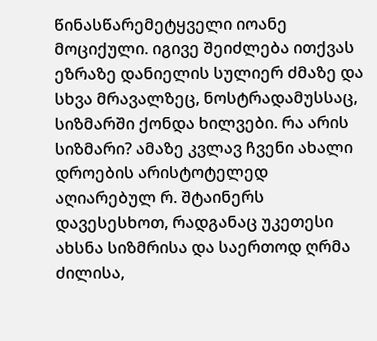წინასწარემეტყველი იოანე მოციქული. იგივე შეიძლება ითქვას ეზრაზე დანიელის სულიერ ძმაზე და სხვა მრავალზეც, ნოსტრადამუსსაც, სიზმარში ქონდა ხილვები. რა არის სიზმარი? ამაზე კვლავ ჩვენი ახალი დროების არისტოტელედ აღიარებულ რ. შტაინერს დავესესხოთ, რადგანაც უკეთესი ახსნა სიზმრისა და საერთოდ ღრმა ძილისა,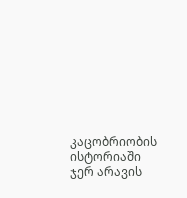კაცობრიობის ისტორიაში ჯერ არავის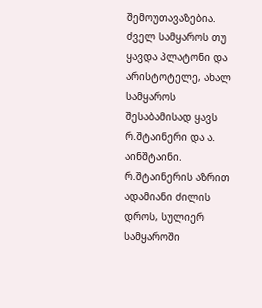შემოუთავაზებია. ძველ სამყაროს თუ ყავდა პლატონი და არისტოტელე, ახალ სამყაროს შესაბამისად ყავს რ.შტაინერი და ა. აინშტაინი. რ.შტაინერის აზრით ადამიანი ძილის დროს, სულიერ სამყაროში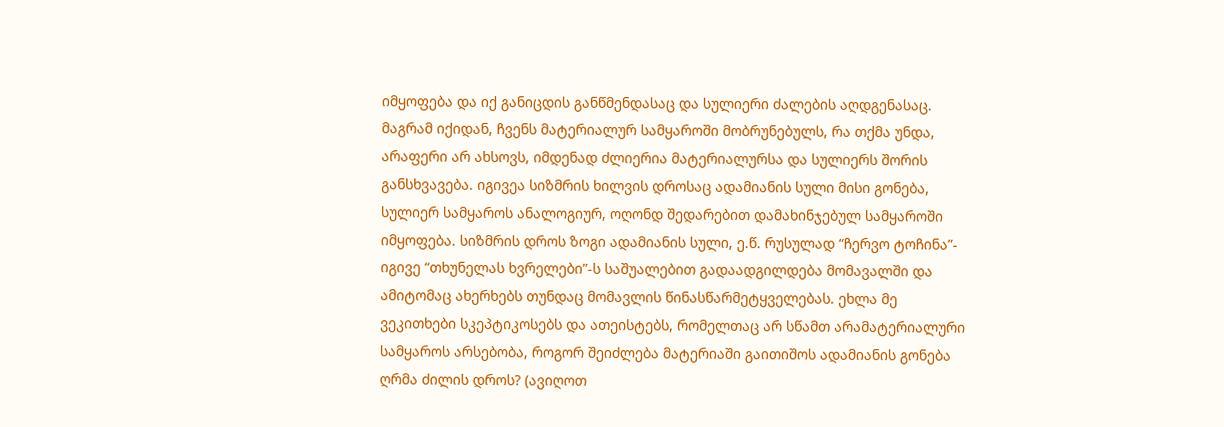იმყოფება და იქ განიცდის განწმენდასაც და სულიერი ძალების აღდგენასაც. მაგრამ იქიდან, ჩვენს მატერიალურ სამყაროში მობრუნებულს, რა თქმა უნდა, არაფერი არ ახსოვს, იმდენად ძლიერია მატერიალურსა და სულიერს შორის განსხვავება. იგივეა სიზმრის ხილვის დროსაც ადამიანის სული მისი გონება, სულიერ სამყაროს ანალოგიურ, ოღონდ შედარებით დამახინჯებულ სამყაროში იმყოფება. სიზმრის დროს ზოგი ადამიანის სული, ე.წ. რუსულად “ჩერვო ტოჩინა”- იგივე “თხუნელას ხვრელები”-ს საშუალებით გადაადგილდება მომავალში და ამიტომაც ახერხებს თუნდაც მომავლის წინასწარმეტყველებას. ეხლა მე ვეკითხები სკეპტიკოსებს და ათეისტებს, რომელთაც არ სწამთ არამატერიალური სამყაროს არსებობა, როგორ შეიძლება მატერიაში გაითიშოს ადამიანის გონება ღრმა ძილის დროს? (ავიღოთ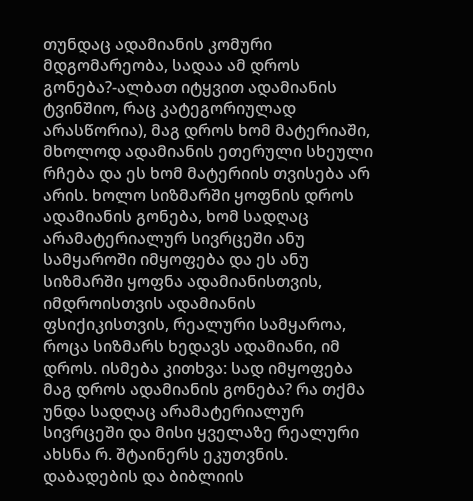თუნდაც ადამიანის კომური მდგომარეობა, სადაა ამ დროს გონება?-ალბათ იტყვით ადამიანის ტვინშიო, რაც კატეგორიულად არასწორია), მაგ დროს ხომ მატერიაში, მხოლოდ ადამიანის ეთერული სხეული რჩება და ეს ხომ მატერიის თვისება არ არის. ხოლო სიზმარში ყოფნის დროს ადამიანის გონება, ხომ სადღაც არამატერიალურ სივრცეში ანუ სამყაროში იმყოფება და ეს ანუ სიზმარში ყოფნა ადამიანისთვის, იმდროისთვის ადამიანის ფსიქიკისთვის, რეალური სამყაროა, როცა სიზმარს ხედავს ადამიანი, იმ დროს. ისმება კითხვა: სად იმყოფება მაგ დროს ადამიანის გონება? რა თქმა უნდა სადღაც არამატერიალურ სივრცეში და მისი ყველაზე რეალური ახსნა რ. შტაინერს ეკუთვნის. დაბადების და ბიბლიის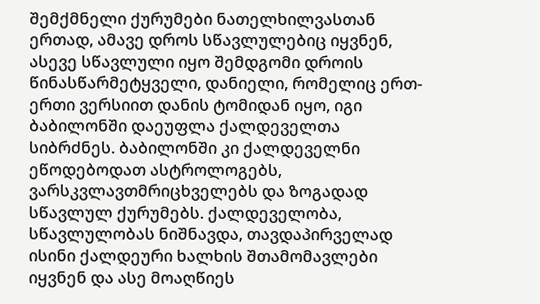შემქმნელი ქურუმები ნათელხილვასთან ერთად, ამავე დროს სწავლულებიც იყვნენ, ასევე სწავლული იყო შემდგომი დროის წინასწარმეტყველი, დანიელი, რომელიც ერთ-ერთი ვერსიით დანის ტომიდან იყო, იგი ბაბილონში დაეუფლა ქალდეველთა სიბრძნეს. ბაბილონში კი ქალდეველნი ეწოდებოდათ ასტროლოგებს, ვარსკვლავთმრიცხველებს და ზოგადად სწავლულ ქურუმებს. ქალდეველობა, სწავლულობას ნიშნავდა, თავდაპირველად ისინი ქალდეური ხალხის შთამომავლები იყვნენ და ასე მოაღწიეს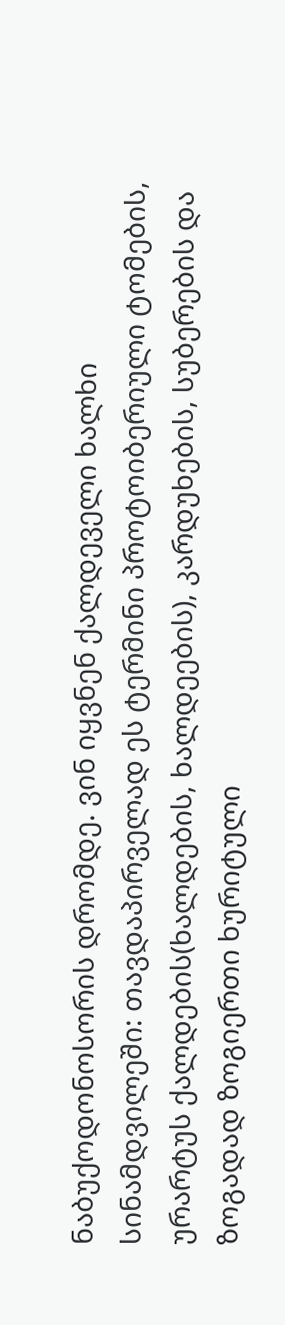ნაბუქოდონოსორის დრომდე. ვინ იყვნენ ქალდეველი ხალხი სინამდვილეში: თავდაპირველად ეს ტერმინი პროტოიბერიული ტომების, ურარტუს ქალდების(ხალდების, ხალდეების), კარდუხების, სუბერების და ზოგადად ზოგიერთი ხურიტული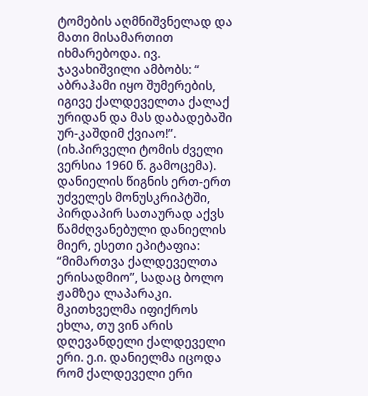ტომების აღმნიშვნელად და მათი მისამართით იხმარებოდა. ივ. ჯავახიშვილი ამბობს: “ აბრაჰამი იყო შუმერების, იგივე ქალდეველთა ქალაქ ურიდან და მას დაბადებაში ურ-კაშდიმ ქვიაო!”. (იხ.პირველი ტომის ძველი ვერსია 1960 წ. გამოცემა). დანიელის წიგნის ერთ-ერთ უძველეს მონუსკრიპტში, პირდაპირ სათაურად აქვს წამძღვანებული დანიელის მიერ, ესეთი ეპიტაფია: “მიმართვა ქალდეველთა ერისადმიო”, სადაც ბოლო ჟამზეა ლაპარაკი. მკითხველმა იფიქროს ეხლა, თუ ვინ არის დღევანდელი ქალდეველი ერი. ე.ი. დანიელმა იცოდა რომ ქალდეველი ერი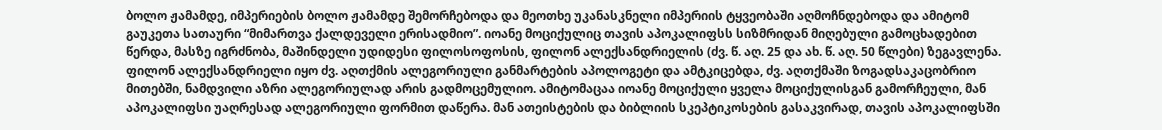ბოლო ჟამამდე, იმპერიების ბოლო ჟამამდე შემორჩებოდა და მეოთხე უკანასკნელი იმპერიის ტყვეობაში აღმოჩნდებოდა და ამიტომ გაუკეთა სათაური “მიმართვა ქალდეველი ერისადმიო”. იოანე მოციქულიც თავის აპოკალიფსს სიზმრიდან მიღებული გამოცხადებით წერდა, მასზე იგრძნობა, მაშინდელი უდიდესი ფილოსოფოსის, ფილონ ალექსანდრიელის (ძვ. წ. აღ. 25 და ახ. წ. აღ. 50 წლები) ზეგავლენა. ფილონ ალექსანდრიელი იყო ძვ. აღთქმის ალეგორიული განმარტების აპოლოგეტი და ამტკიცებდა, ძვ. აღთქმაში ზოგადსაკაცობრიო მითებში, ნამდვილი აზრი ალეგორიულად არის გადმოცემულიო. ამიტომაცაა იოანე მოციქული ყველა მოციქულისგან გამორჩეული, მან აპოკალიფსი უაღრესად ალეგორიული ფორმით დაწერა. მან ათეისტების და ბიბლიის სკეპტიკოსების გასაკვირად, თავის აპოკალიფსში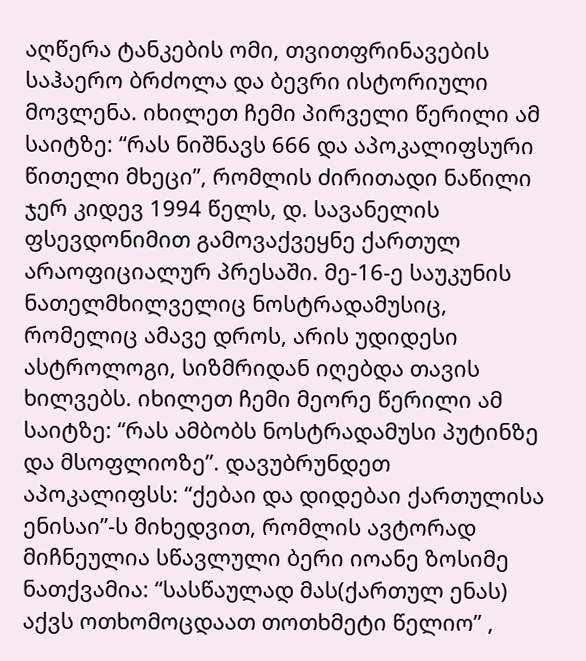აღწერა ტანკების ომი, თვითფრინავების საჰაერო ბრძოლა და ბევრი ისტორიული მოვლენა. იხილეთ ჩემი პირველი წერილი ამ საიტზე: “რას ნიშნავს 666 და აპოკალიფსური წითელი მხეცი”, რომლის ძირითადი ნაწილი ჯერ კიდევ 1994 წელს, დ. სავანელის ფსევდონიმით გამოვაქვეყნე ქართულ არაოფიციალურ პრესაში. მე-16-ე საუკუნის ნათელმხილველიც ნოსტრადამუსიც, რომელიც ამავე დროს, არის უდიდესი ასტროლოგი, სიზმრიდან იღებდა თავის ხილვებს. იხილეთ ჩემი მეორე წერილი ამ საიტზე: “რას ამბობს ნოსტრადამუსი პუტინზე და მსოფლიოზე”. დავუბრუნდეთ აპოკალიფსს: “ქებაი და დიდებაი ქართულისა ენისაი”-ს მიხედვით, რომლის ავტორად მიჩნეულია სწავლული ბერი იოანე ზოსიმე ნათქვამია: “სასწაულად მას(ქართულ ენას) აქვს ოთხომოცდაათ თოთხმეტი წელიო” ,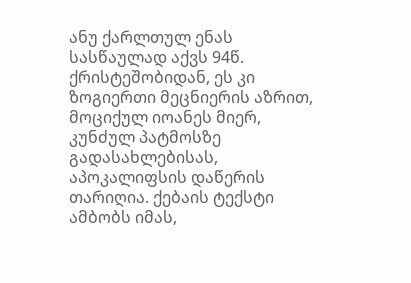ანუ ქარლთულ ენას სასწაულად აქვს 94წ. ქრისტეშობიდან, ეს კი ზოგიერთი მეცნიერის აზრით, მოციქულ იოანეს მიერ, კუნძულ პატმოსზე გადასახლებისას, აპოკალიფსის დაწერის თარიღია. ქებაის ტექსტი ამბობს იმას,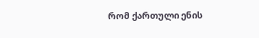რომ ქართული ენის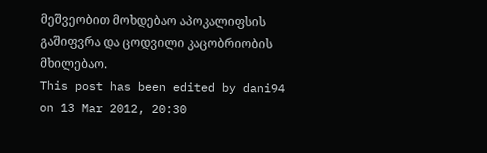მეშვეობით მოხდებაო აპოკალიფსის გაშიფვრა და ცოდვილი კაცობრიობის მხილებაო.
This post has been edited by dani94 on 13 Mar 2012, 20:30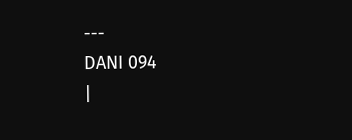---
DANI 094
|